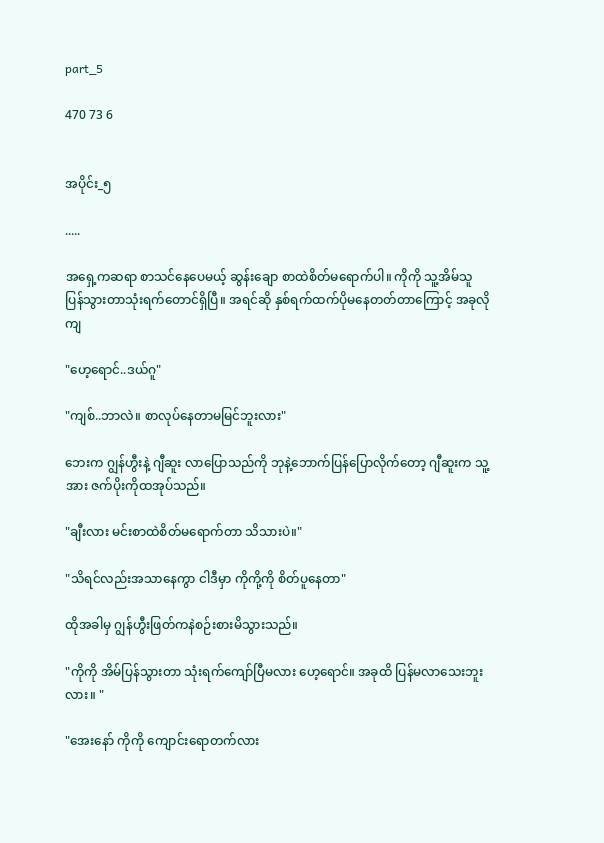part_5

470 73 6


အပိုင်း_၅

.....

အရှေ့ကဆရာ စာသင်နေပေမယ့် ဆွန်းချော စာထဲစိတ်မရောက်ပါ။ ကိုကို သူ့အိမ်သူပြန်သွားတာသုံးရက်တောင်ရှိပြီ။ အရင်ဆို နှစ်ရက်ထက်ပိုမနေတတ်တာကြောင့် အခုလိုကျ

"ဟေ့ရောင်..ဒယ်ဂူ"

"ကျစ်..ဘာလဲ။ စာလုပ်နေတာမမြင်ဘူးလား"

ဘေးက ဂျွန်ဟွီးနဲ့ ဂျီဆူး လာပြောသည်ကို ဘုနဲ့ဘောက်ပြန်ပြောလိုက်တော့ ဂျီဆူးက သူ့အား ဇက်ပိုးကိုထအုပ်သည်။

"ချီးလား မင်းစာထဲစိတ်မရောက်တာ သိသားပဲ။"

"သိရင်လည်းအသာနေကွာ ငါဒီမှာ ကိုကို့ကို စိတ်ပူနေတာ"

ထိုအခါမှ ဂျွန်ဟွီးဖြတ်ကနဲစဉ်းစားမိသွားသည်။

"ကိုကို အိမ်ပြန်သွားတာ သုံးရက်ကျော်ပြီမလား ဟေ့ရောင်။ အခုထိ ပြန်မလာသေးဘူးလား။ "

"အေးနော် ကိုကို ကျောင်းရောတက်လား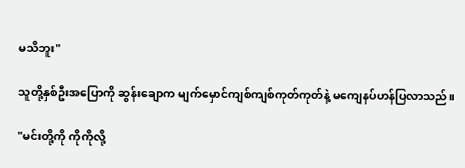မသိဘူး"

သူတို့နှစ်ဦးအပြောကို ဆွန်းချောက မျက်မှောင်ကျစ်ကျစ်ကုတ်ကုတ်နဲ့ မကျေနပ်ဟန်ပြလာသည်။

"မင်းတို့ကို ကိုကိုလို့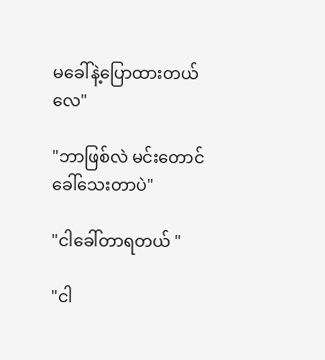မခေါ်နဲ့ပြောထားတယ်လေ"

"ဘာဖြစ်လဲ မင်းတောင်ခေါ်သေးတာပဲ"

"ငါခေါ်တာရတယ် "

"ငါ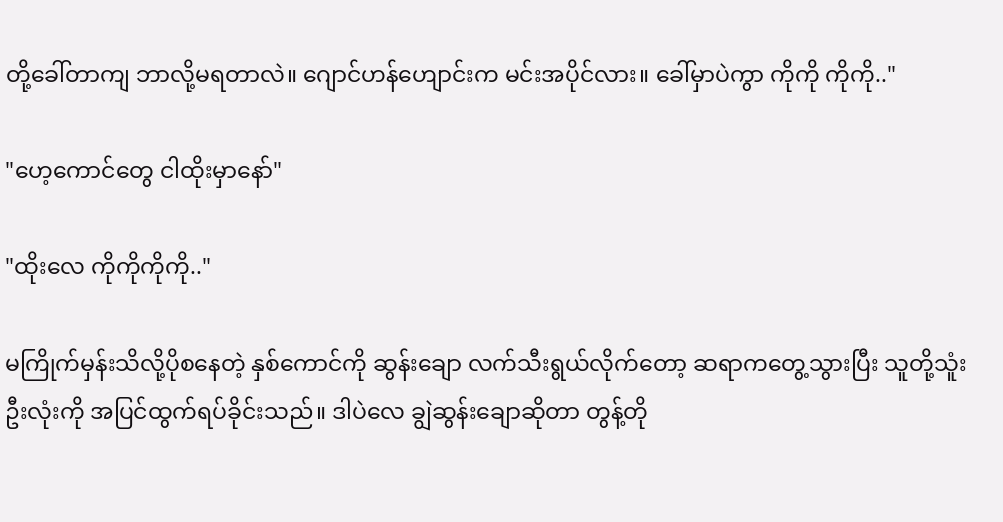တို့ခေါ်တာကျ ဘာလို့မရတာလဲ။ ဂျောင်ဟန်ဟျောင်းက မင်းအပိုင်လား။ ခေါ်မှာပဲကွာ ကိုကို ကိုကို.."

"ဟေ့ကောင်တွေ ငါထိုးမှာနော်"

"ထိုးလေ ကိုကိုကိုကို.."

မကြိုက်မှန်းသိလို့ပိုစနေတဲ့ နှစ်ကောင်ကို ဆွန်းချော လက်သီးရွယ်လိုက်တော့ ဆရာကတွေ့သွားပြီး သူတို့သူံးဦးလုံးကို အပြင်ထွက်ရပ်ခိုင်းသည်။ ဒါပဲလေ ချွဲဆွန်းချောဆိုတာ တွန့်တို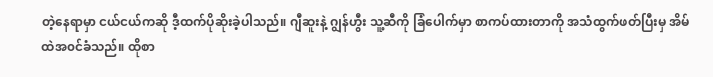တဲ့နေရာမှာ ငယ်ငယ်ကဆို ဒီ့ထက်ပိုဆိုးခဲ့ပါသည်။ ဂျီဆူးနဲ့ ဂျွန်ဟွီး သူ့ဆီကို ခြံပေါက်မှာ စာကပ်ထားတာကို အသံထွက်ဖတ်ပြီးမှ အိမ်ထဲအ၀င်ခံသည်။ ထိုစာ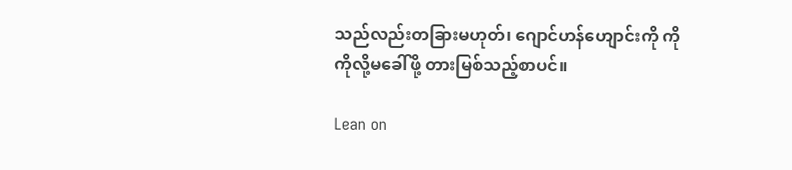သည်လည်းတခြားမဟုတ်၊ ဂျောင်ဟန်ဟျောင်းကို ကိုကိုလို့မခေါ်ဖို့ တားမြစ်သည့်စာပင်။

Lean on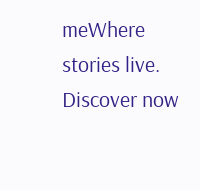meWhere stories live. Discover now